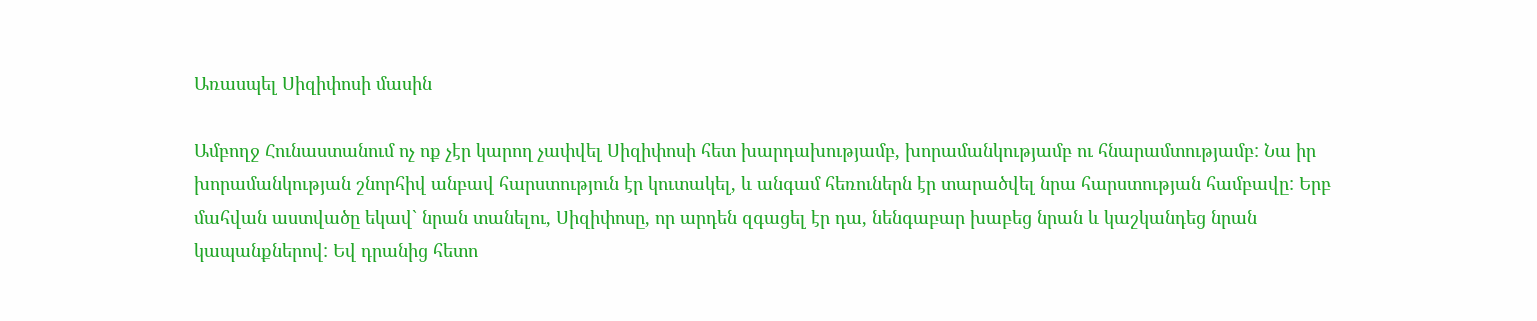Առասպել Սիզիփոսի մասին

Ամբողջ Հունաստանում ոչ ոք չէր կարող չափվել Սիզիփոսի հետ խարդախությամբ, խորամանկությամբ ու հնարամտությամբ: Նա իր խորամանկության շնորհիվ անբավ հարստություն էր կուտակել, և անգամ հեռուներն էր տարածվել նրա հարստության համբավը: Երբ մահվան աստվածը եկավ` նրան տանելու, Սիզիփոսը, որ արդեն զգացել էր դա, նենգաբար խաբեց նրան և կաշկանդեց նրան կապանքներով: Եվ դրանից հետո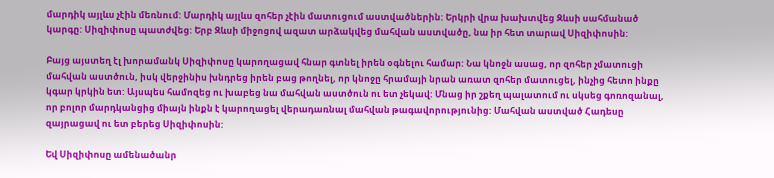մարդիկ այլևս չէին մեռնում: Մարդիկ այլևս զոհեր չէին մատուցում աստվածներին: Երկրի վրա խախտվեց Զևսի սահմանած կարգը: Սիզիփոսը պատժվեց: Երբ Զևսի միջոցով ազատ արձակվեց մահվան աստվածը, նա իր հետ տարավ Սիզիփոսին:

Բայց այստեղ էլ խորամանկ Սիզիփոսը կարողացավ հնար գտնել իրեն օգնելու համար: Նա կնոջն ասաց, որ զոհեր չմատուցի մահվան աստծուն, իսկ վերջինիս խնդրեց իրեն բաց թողնել, որ կնոջը հրամայի նրան առատ զոհեր մատուցել, ինչից հետո ինքը կգար կրկին ետ: Այսպես համոզեց ու խաբեց նա մահվան աստծուն ու ետ չեկավ: Մնաց իր շքեղ պալատում ու սկսեց գոռոզանալ, որ բոլոր մարդկանցից միայն ինքն է կարողացել վերադառնալ մահվան թագավորությունից: Մահվան աստված Հադեսը զայրացավ ու ետ բերեց Սիզիփոսին:

Եվ Սիզիփոսը ամենածանր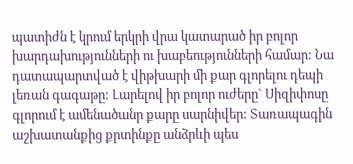պատիժն է կրում երկրի վրա կատարած իր բոլոր խարդախությունների ու խաբեությունների համար: Նա դատապարտված է վիթխարի մի քար գլորելու դեպի լեռան գագաթը: Լարելով իր բոլոր ուժերը` Սիզիփոսը գլորում է ամենածանր քարը սարնիվեր: Տառապագին աշխատանքից քրտինքը անձրևի պես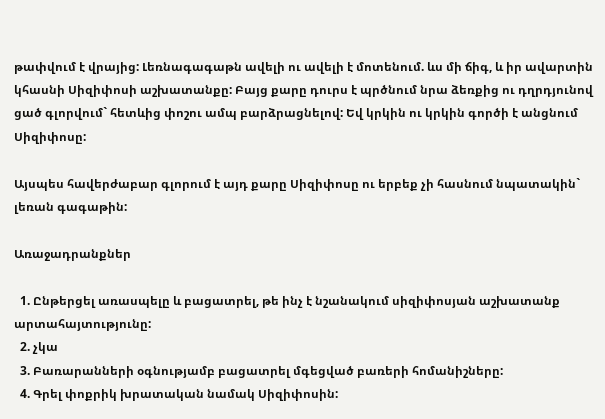թափվում է վրայից: Լեռնագագաթն ավելի ու ավելի է մոտենում. ևս մի ճիգ, և իր ավարտին կհասնի Սիզիփոսի աշխատանքը: Բայց քարը դուրս է պրծնում նրա ձեռքից ու դղրդյունով ցած գլորվում` հետևից փոշու ամպ բարձրացնելով: Եվ կրկին ու կրկին գործի է անցնում Սիզիփոսը:

Այսպես հավերժաբար գլորում է այդ քարը Սիզիփոսը ու երբեք չի հասնում նպատակին` լեռան գագաթին:

Առաջադրանքներ

  1. Ընթերցել առասպելը և բացատրել, թե ինչ է նշանակում սիզիփոսյան աշխատանք արտահայտությունը:
  2. չկա
  3. Բառարանների օգնությամբ բացատրել մգեցված բառերի հոմանիշները:
  4. Գրել փոքրիկ խրատական նամակ Սիզիփոսին: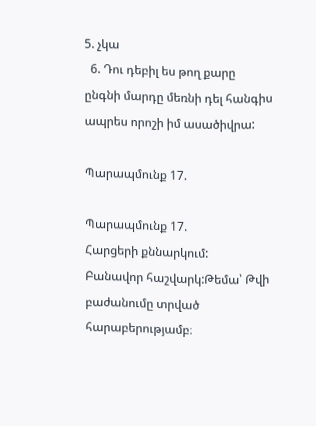5. չկա
  6. Դու դեբիլ ես թող քարը ընգնի մարդը մեռնի դել հանգիս ապրես որոշի իմ ասածիվրա:

Պարապմունք 17.

Պարապմունք 17.
Հարցերի քննարկում:
Բանավոր հաշվարկ:Թեմա՝ Թվի բաժանումը տրված հարաբերությամբ։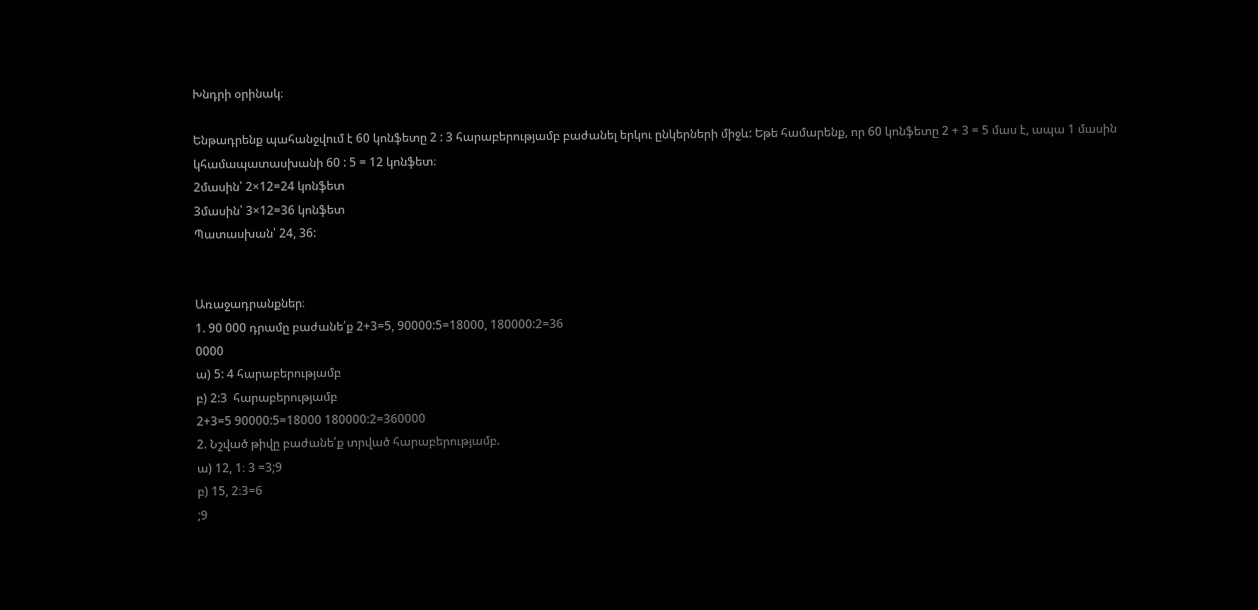Խնդրի օրինակ։

Ենթադրենք պահանջվում է 60 կոնֆետը 2 : 3 հարաբերությամբ բաժանել երկու ընկերների միջև: Եթե համարենք, որ 60 կոնֆետը 2 + 3 = 5 մաս է, ապա 1 մասին կհամապատասխանի 60 : 5 = 12 կոնֆետ։
2մասին՝ 2×12=24 կոնֆետ
3մասին՝ 3×12=36 կոնֆետ
Պատասխան՝ 24, 36:


Առաջադրանքներ։
1. 90 000 դրամը բաժանե՛ք 2+3=5, 90000:5=18000, 180000:2=36
0000
ա) 5: 4 հարաբերությամբ
բ) 2:3  հարաբերությամբ
2+3=5 90000:5=18000 180000:2=360000
2. Նշված թիվը բաժանե՛ք տրված հարաբերությամբ.
ա) 12, 1։ 3 =3;9
բ) 15, 2։3=6
;9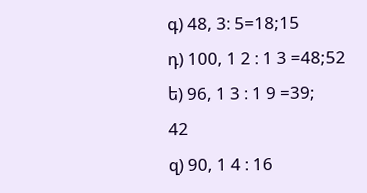գ) 48, 3։ 5=18;15
դ) 100, 1 2 ։ 1 3 =48;52
ե) 96, 1 3 ։ 1 9 =39;
42
զ) 90, 1 4 ։ 16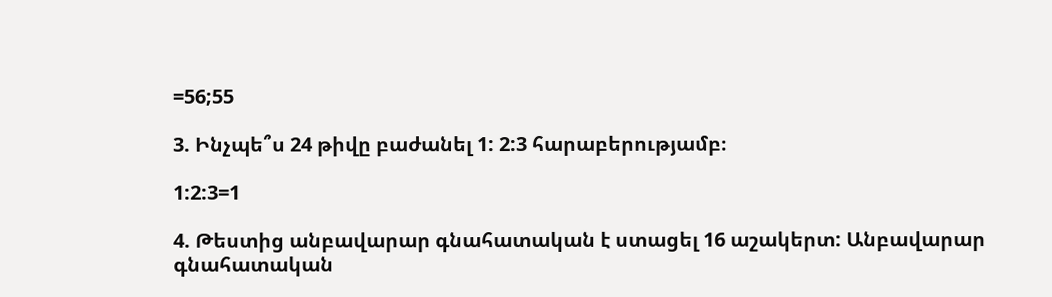=56;55

3. Ինչպե՞ս 24 թիվը բաժանել 1: 2:3 հարաբերությամբ։

1:2:3=1

4. Թեստից անբավարար գնահատական է ստացել 16 աշակերտ: Անբավարար գնահատական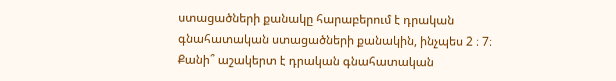ստացածների քանակը հարաբերում է դրական գնահատական ստացածների քանակին, ինչպես 2 ։ 7։ Քանի՞ աշակերտ է դրական գնահատական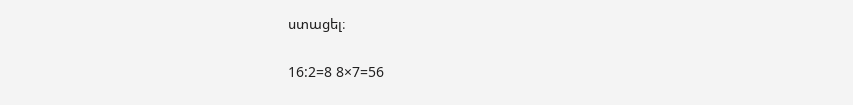ստացել։

16:2=8 8×7=56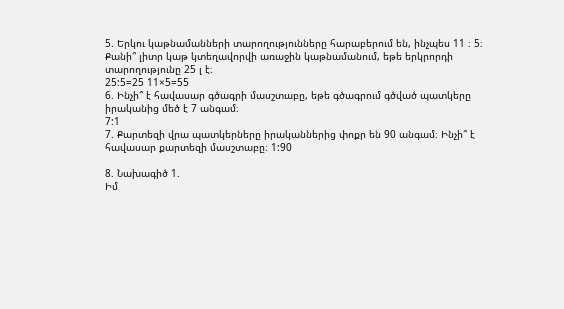5. Երկու կաթնամանների տարողությունները հարաբերում են, ինչպես 11 ։ 5։ Քանի՞ լիտր կաթ կտեղավորվի առաջին կաթնամանում, եթե երկրորդի տարողությունը 25 լ է։
25:5=25 11×5=55
6. Ինչի՞ է հավասար գծագրի մասշտաբը, եթե գծագրում գծված պատկերը իրականից մեծ է 7 անգամ։
7:1
7. Քարտեզի վրա պատկերները իրականներից փոքր են 90 անգամ։ Ինչի՞ է հավասար քարտեզի մասշտաբը։ 1:90

8. Նախագիծ 1.
Իմ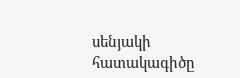սենյակի հատակագիծը